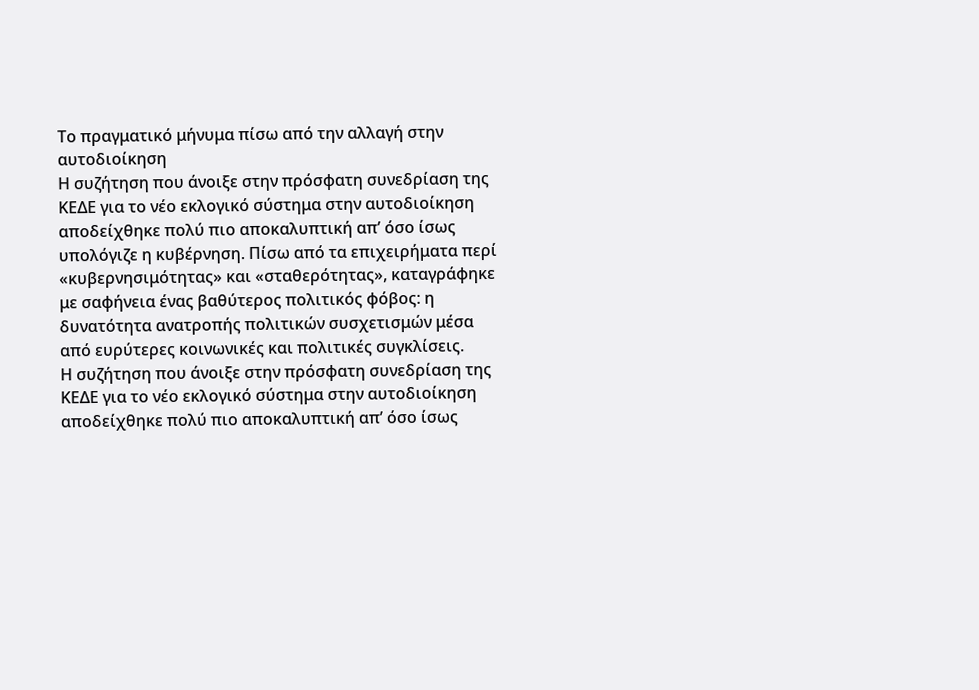Το πραγματικό μήνυμα πίσω από την αλλαγή στην αυτοδιοίκηση
Η συζήτηση που άνοιξε στην πρόσφατη συνεδρίαση της ΚΕΔΕ για το νέο εκλογικό σύστημα στην αυτοδιοίκηση αποδείχθηκε πολύ πιο αποκαλυπτική απ’ όσο ίσως υπολόγιζε η κυβέρνηση. Πίσω από τα επιχειρήματα περί «κυβερνησιμότητας» και «σταθερότητας», καταγράφηκε με σαφήνεια ένας βαθύτερος πολιτικός φόβος: η δυνατότητα ανατροπής πολιτικών συσχετισμών μέσα από ευρύτερες κοινωνικές και πολιτικές συγκλίσεις.
Η συζήτηση που άνοιξε στην πρόσφατη συνεδρίαση της ΚΕΔΕ για το νέο εκλογικό σύστημα στην αυτοδιοίκηση αποδείχθηκε πολύ πιο αποκαλυπτική απ’ όσο ίσως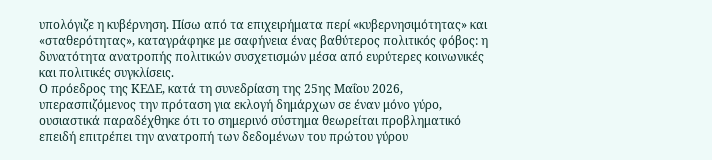υπολόγιζε η κυβέρνηση. Πίσω από τα επιχειρήματα περί «κυβερνησιμότητας» και «σταθερότητας», καταγράφηκε με σαφήνεια ένας βαθύτερος πολιτικός φόβος: η δυνατότητα ανατροπής πολιτικών συσχετισμών μέσα από ευρύτερες κοινωνικές και πολιτικές συγκλίσεις.
Ο πρόεδρος της ΚΕΔΕ, κατά τη συνεδρίαση της 25ης Μαΐου 2026, υπερασπιζόμενος την πρόταση για εκλογή δημάρχων σε έναν μόνο γύρο, ουσιαστικά παραδέχθηκε ότι το σημερινό σύστημα θεωρείται προβληματικό επειδή επιτρέπει την ανατροπή των δεδομένων του πρώτου γύρου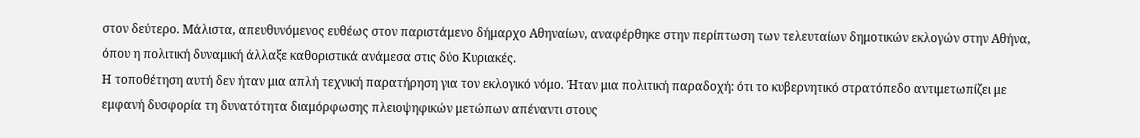στον δεύτερο. Μάλιστα, απευθυνόμενος ευθέως στον παριστάμενο δήμαρχο Αθηναίων, αναφέρθηκε στην περίπτωση των τελευταίων δημοτικών εκλογών στην Αθήνα, όπου η πολιτική δυναμική άλλαξε καθοριστικά ανάμεσα στις δύο Κυριακές.
Η τοποθέτηση αυτή δεν ήταν μια απλή τεχνική παρατήρηση για τον εκλογικό νόμο. Ήταν μια πολιτική παραδοχή: ότι το κυβερνητικό στρατόπεδο αντιμετωπίζει με εμφανή δυσφορία τη δυνατότητα διαμόρφωσης πλειοψηφικών μετώπων απέναντι στους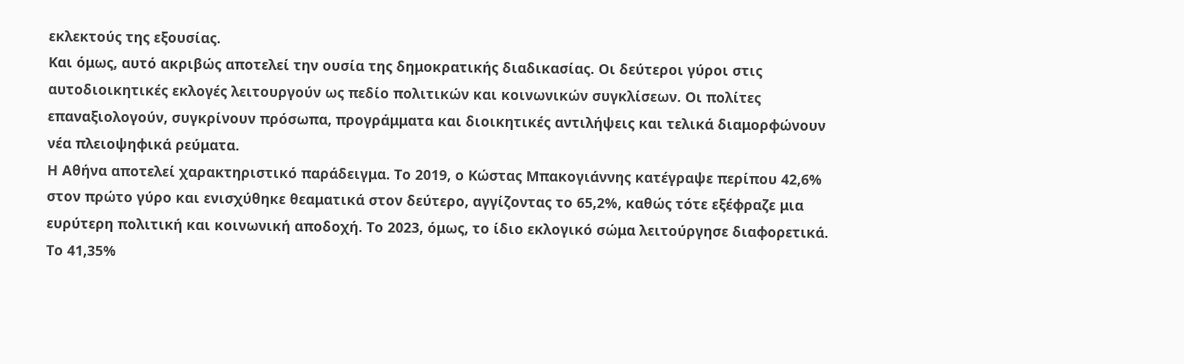εκλεκτούς της εξουσίας.
Και όμως, αυτό ακριβώς αποτελεί την ουσία της δημοκρατικής διαδικασίας. Οι δεύτεροι γύροι στις αυτοδιοικητικές εκλογές λειτουργούν ως πεδίο πολιτικών και κοινωνικών συγκλίσεων. Οι πολίτες επαναξιολογούν, συγκρίνουν πρόσωπα, προγράμματα και διοικητικές αντιλήψεις και τελικά διαμορφώνουν νέα πλειοψηφικά ρεύματα.
Η Αθήνα αποτελεί χαρακτηριστικό παράδειγμα. Το 2019, ο Κώστας Μπακογιάννης κατέγραψε περίπου 42,6% στον πρώτο γύρο και ενισχύθηκε θεαματικά στον δεύτερο, αγγίζοντας το 65,2%, καθώς τότε εξέφραζε μια ευρύτερη πολιτική και κοινωνική αποδοχή. Το 2023, όμως, το ίδιο εκλογικό σώμα λειτούργησε διαφορετικά. Το 41,35%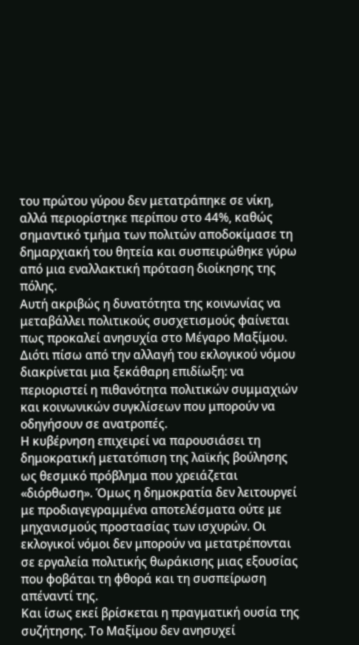του πρώτου γύρου δεν μετατράπηκε σε νίκη, αλλά περιορίστηκε περίπου στο 44%, καθώς σημαντικό τμήμα των πολιτών αποδοκίμασε τη δημαρχιακή του θητεία και συσπειρώθηκε γύρω από μια εναλλακτική πρόταση διοίκησης της πόλης.
Αυτή ακριβώς η δυνατότητα της κοινωνίας να μεταβάλλει πολιτικούς συσχετισμούς φαίνεται πως προκαλεί ανησυχία στο Μέγαρο Μαξίμου. Διότι πίσω από την αλλαγή του εκλογικού νόμου διακρίνεται μια ξεκάθαρη επιδίωξη: να περιοριστεί η πιθανότητα πολιτικών συμμαχιών και κοινωνικών συγκλίσεων που μπορούν να οδηγήσουν σε ανατροπές.
Η κυβέρνηση επιχειρεί να παρουσιάσει τη δημοκρατική μετατόπιση της λαϊκής βούλησης ως θεσμικό πρόβλημα που χρειάζεται «διόρθωση». Όμως η δημοκρατία δεν λειτουργεί με προδιαγεγραμμένα αποτελέσματα ούτε με μηχανισμούς προστασίας των ισχυρών. Οι εκλογικοί νόμοι δεν μπορούν να μετατρέπονται σε εργαλεία πολιτικής θωράκισης μιας εξουσίας που φοβάται τη φθορά και τη συσπείρωση απέναντί της.
Και ίσως εκεί βρίσκεται η πραγματική ουσία της συζήτησης. Το Μαξίμου δεν ανησυχεί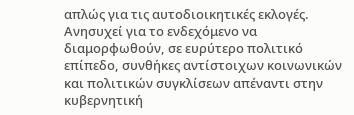απλώς για τις αυτοδιοικητικές εκλογές. Ανησυχεί για το ενδεχόμενο να διαμορφωθούν, σε ευρύτερο πολιτικό επίπεδο, συνθήκες αντίστοιχων κοινωνικών και πολιτικών συγκλίσεων απέναντι στην κυβερνητική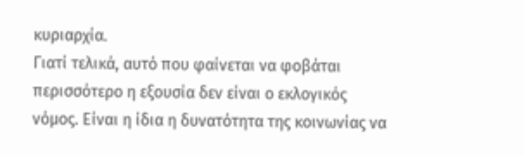κυριαρχία.
Γιατί τελικά, αυτό που φαίνεται να φοβάται περισσότερο η εξουσία δεν είναι ο εκλογικός νόμος. Είναι η ίδια η δυνατότητα της κοινωνίας να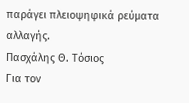παράγει πλειοψηφικά ρεύματα αλλαγής.
Πασχάλης Θ. Τόσιος
Για τον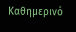Καθημερινό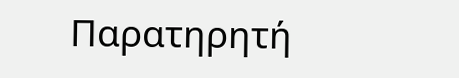Παρατηρητή